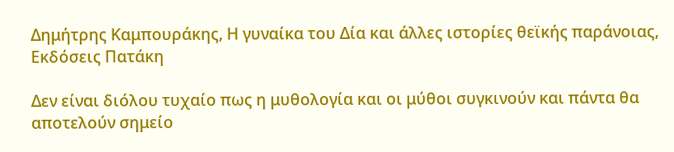Δημήτρης Καμπουράκης, Η γυναίκα του Δία και άλλες ιστορίες θεϊκής παράνοιας, Εκδόσεις Πατάκη

Δεν είναι διόλου τυχαίο πως η μυθολογία και οι μύθοι συγκινούν και πάντα θα αποτελούν σημείο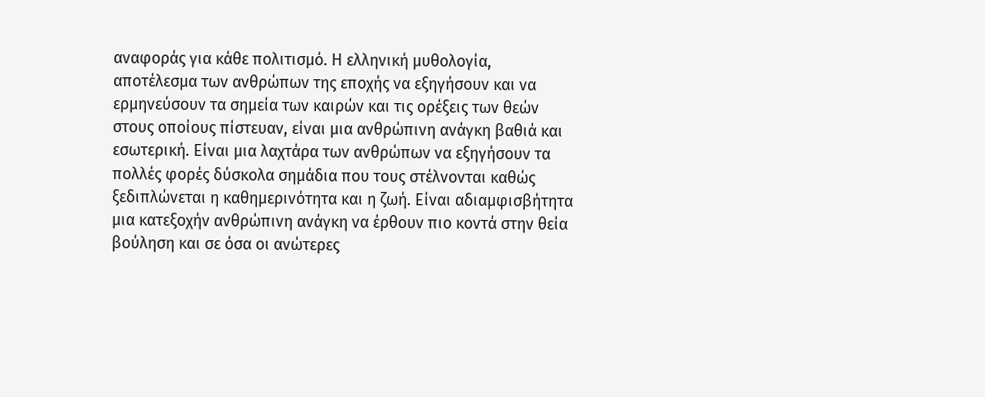αναφοράς για κάθε πολιτισμό. Η ελληνική μυθολογία, αποτέλεσμα των ανθρώπων της εποχής να εξηγήσουν και να ερμηνεύσουν τα σημεία των καιρών και τις ορέξεις των θεών στους οποίους πίστευαν, είναι μια ανθρώπινη ανάγκη βαθιά και εσωτερική. Είναι μια λαχτάρα των ανθρώπων να εξηγήσουν τα πολλές φορές δύσκολα σημάδια που τους στέλνονται καθώς ξεδιπλώνεται η καθημερινότητα και η ζωή. Είναι αδιαμφισβήτητα μια κατεξοχήν ανθρώπινη ανάγκη να έρθουν πιο κοντά στην θεία βούληση και σε όσα οι ανώτερες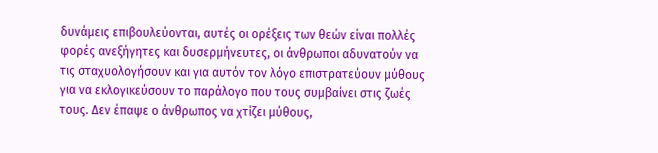δυνάμεις επιβουλεύονται, αυτές οι ορέξεις των θεών είναι πολλές φορές ανεξήγητες και δυσερμήνευτες, οι άνθρωποι αδυνατούν να τις σταχυολογήσουν και για αυτόν τον λόγο επιστρατεύουν μύθους για να εκλογικεύσουν το παράλογο που τους συμβαίνει στις ζωές τους. Δεν έπαψε ο άνθρωπος να χτίζει μύθους,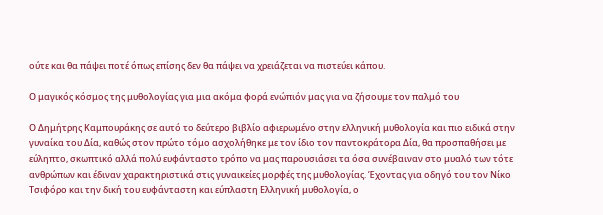ούτε και θα πάψει ποτέ όπως επίσης δεν θα πάψει να χρειάζεται να πιστεύει κάπου.

Ο μαγικός κόσμος της μυθολογίας για μια ακόμα φορά ενώπιόν μας για να ζήσουμε τον παλμό του

Ο Δημήτρης Καμπουράκης σε αυτό το δεύτερο βιβλίο αφιερωμένο στην ελληνική μυθολογία και πιο ειδικά στην γυναίκα του Δία, καθώς στον πρώτο τόμο ασχολήθηκε με τον ίδιο τον παντοκράτορα Δία, θα προσπαθήσει με εύληπτο, σκωπτικό αλλά πολύ ευφάνταστο τρόπο να μας παρουσιάσει τα όσα συνέβαιναν στο μυαλό των τότε ανθρώπων και έδιναν χαρακτηριστικά στις γυναικείες μορφές της μυθολογίας. Έχοντας για οδηγό του τον Νίκο Τσιφόρο και την δική του ευφάνταστη και εύπλαστη Ελληνική μυθολογία, ο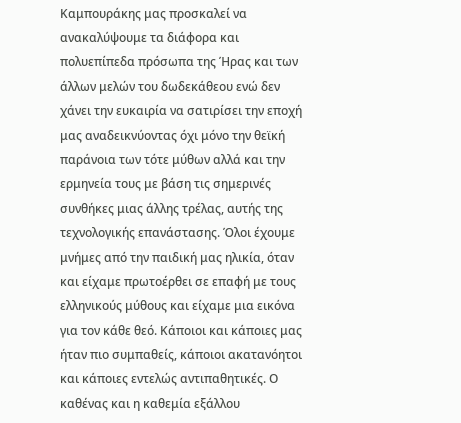Καμπουράκης μας προσκαλεί να ανακαλύψουμε τα διάφορα και πολυεπίπεδα πρόσωπα της Ήρας και των άλλων μελών του δωδεκάθεου ενώ δεν χάνει την ευκαιρία να σατιρίσει την εποχή μας αναδεικνύοντας όχι μόνο την θεϊκή παράνοια των τότε μύθων αλλά και την ερμηνεία τους με βάση τις σημερινές συνθήκες μιας άλλης τρέλας, αυτής της τεχνολογικής επανάστασης. Όλοι έχουμε μνήμες από την παιδική μας ηλικία, όταν και είχαμε πρωτοέρθει σε επαφή με τους ελληνικούς μύθους και είχαμε μια εικόνα για τον κάθε θεό. Κάποιοι και κάποιες μας ήταν πιο συμπαθείς, κάποιοι ακατανόητοι και κάποιες εντελώς αντιπαθητικές. Ο καθένας και η καθεμία εξάλλου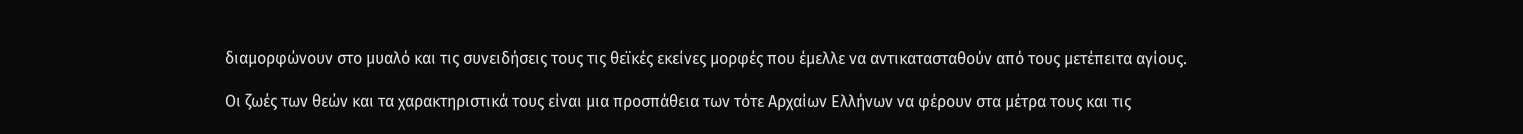διαμορφώνουν στο μυαλό και τις συνειδήσεις τους τις θεϊκές εκείνες μορφές που έμελλε να αντικατασταθούν από τους μετέπειτα αγίους.

Οι ζωές των θεών και τα χαρακτηριστικά τους είναι μια προσπάθεια των τότε Αρχαίων Ελλήνων να φέρουν στα μέτρα τους και τις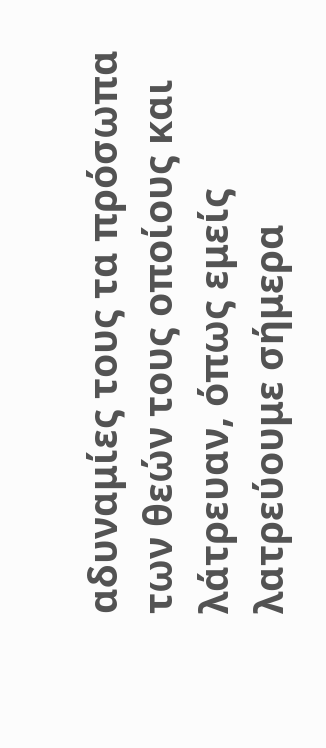αδυναμίες τους τα πρόσωπα των θεών τους οποίους και λάτρευαν, όπως εμείς λατρεύουμε σήμερα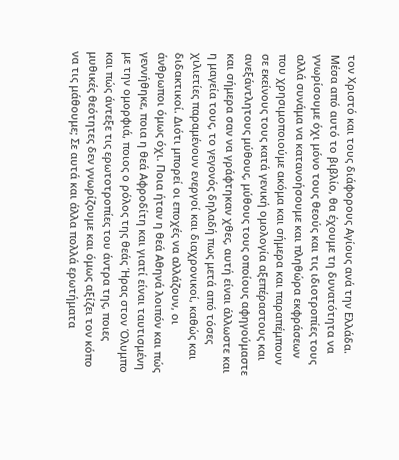τον Χριστό και τους διάφορους Αγίους ανά την Ελλάδα. Μέσα από αυτό το βιβλίο, θα έχουμε τη δυνατότητα να γνωρίσουμε όχι μόνο τους θεούς και τις ιδιοτροπίες τους αλλά συνάμα να κατανοήσουμε και πληθώρα εκφράσεων που χρησιμοποιούμε ακόμα και σήμερα και παραπέμπουν σε εκείνους τους κατά γενική ομολογία αξεπέραστους και ανεξάντλητους μύθους, μύθους τους οποίους αφηγούμαστε και σήμερα σαν να γράφτηκαν χθες, αυτή είναι άλλωστε και η μαγεία τους, το γεγονός δηλαδή πως μετά από τόσες χιλιετίες παραμένουν ενεργοί και διαχρονικοί, καθώς και διδακτικοί. Διότι μπορεί οι εποχές να αλλάζουν, οι άνθρωποι όμως όχι. Ποια ήταν η θεά Αθηνά λοιπόν και πώς γεννήθηκε, ποια η θεά Αφροδίτη και γιατί είναι ταυτισμένη με την ομορφιά, ποιος ο ρόλος της θεάς Ήρας στον Όλυμπο και πώς άντεξε τις ερωτοτροπίες του άντρα της, ποιες μυθικές θεότητες δεν γνωρίζουμε και όμως αξίζει τον κόπο να τις μάθουμε; Σε αυτά και άλλα πολλά ερωτήματα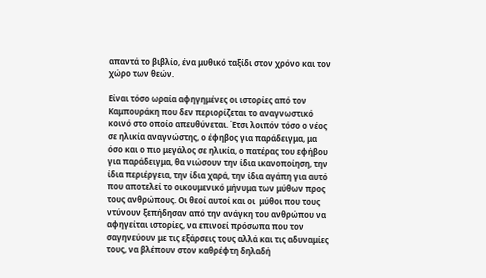απαντά το βιβλίο, ένα μυθικό ταξίδι στον χρόνο και τον χώρο των θεών.

Είναι τόσο ωραία αφηγημένες οι ιστορίες από τον Καμπουράκη που δεν περιορίζεται το αναγνωστικό κοινό στο οποίο απευθύνεται. Έτσι λοιπόν τόσο ο νέος σε ηλικία αναγνώστης, ο έφηβος για παράδειγμα, μα όσο και ο πιο μεγάλος σε ηλικία, ο πατέρας του εφήβου για παράδειγμα, θα νιώσουν την ίδια ικανοποίηση, την ίδια περιέργεια, την ίδια χαρά, την ίδια αγάπη για αυτό που αποτελεί το οικουμενικό μήνυμα των μύθων προς τους ανθρώπους. Οι θεοί αυτοί και οι  μύθοι που τους ντύνουν ξεπήδησαν από την ανάγκη του ανθρώπου να αφηγείται ιστορίες, να επινοεί πρόσωπα που τον σαγηνεύουν με τις εξάρσεις τους αλλά και τις αδυναμίες τους, να βλέπουν στον καθρέφτη δηλαδή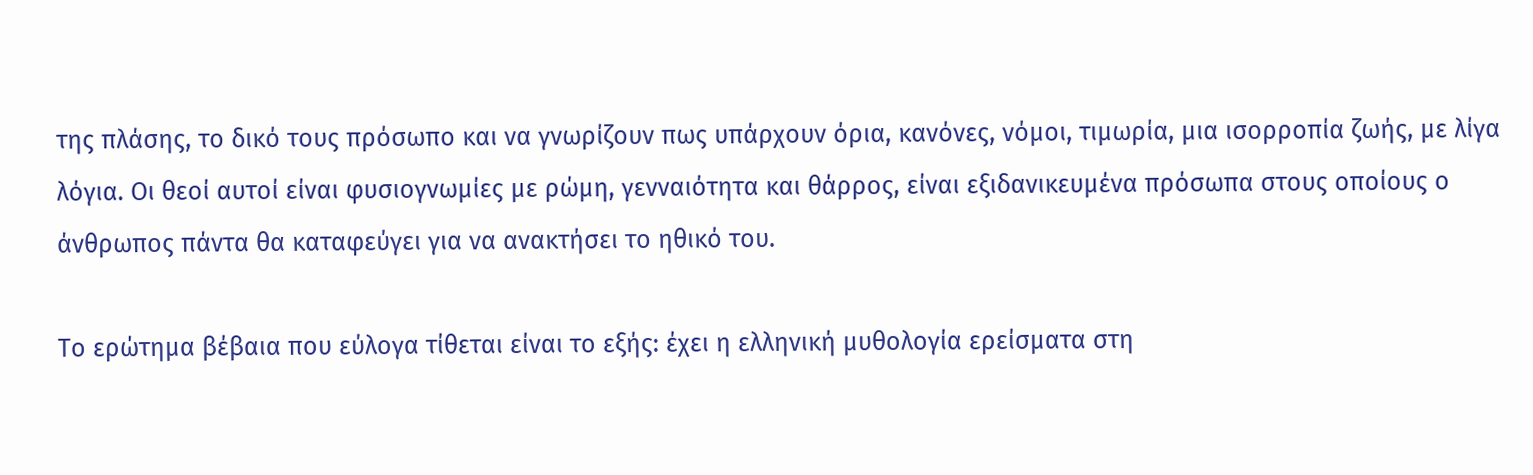της πλάσης, το δικό τους πρόσωπο και να γνωρίζουν πως υπάρχουν όρια, κανόνες, νόμοι, τιμωρία, μια ισορροπία ζωής, με λίγα λόγια. Οι θεοί αυτοί είναι φυσιογνωμίες με ρώμη, γενναιότητα και θάρρος, είναι εξιδανικευμένα πρόσωπα στους οποίους ο άνθρωπος πάντα θα καταφεύγει για να ανακτήσει το ηθικό του.

Το ερώτημα βέβαια που εύλογα τίθεται είναι το εξής: έχει η ελληνική μυθολογία ερείσματα στη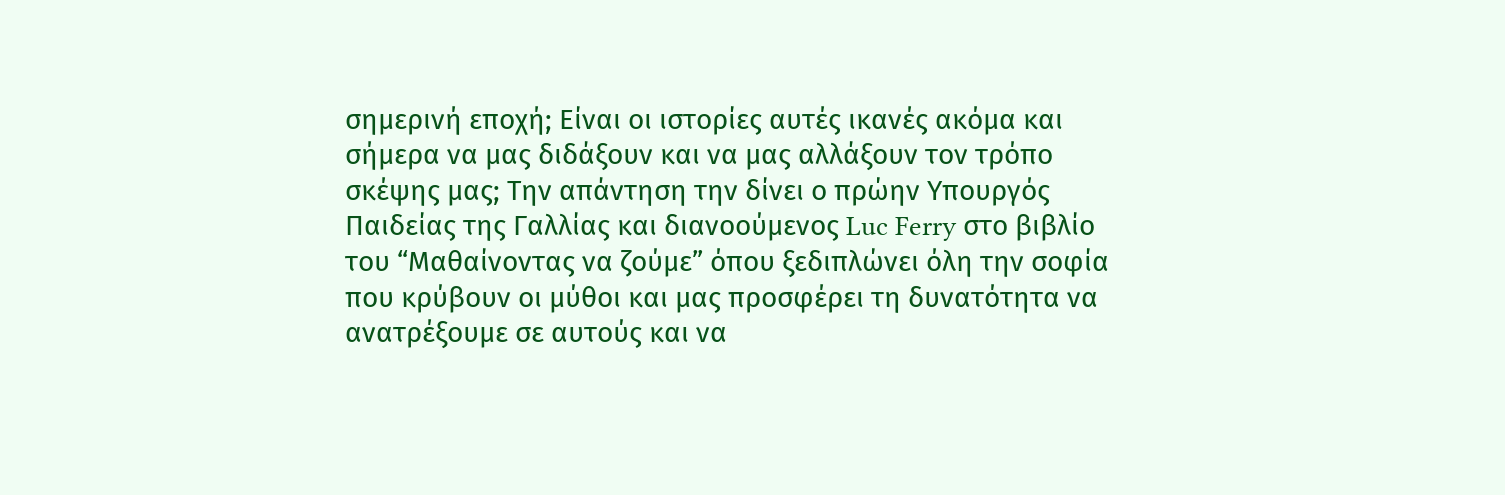σημερινή εποχή; Είναι οι ιστορίες αυτές ικανές ακόμα και σήμερα να μας διδάξουν και να μας αλλάξουν τον τρόπο σκέψης μας; Την απάντηση την δίνει ο πρώην Υπουργός Παιδείας της Γαλλίας και διανοούμενος Luc Ferry στο βιβλίο του “Μαθαίνοντας να ζούμε” όπου ξεδιπλώνει όλη την σοφία που κρύβουν οι μύθοι και μας προσφέρει τη δυνατότητα να ανατρέξουμε σε αυτούς και να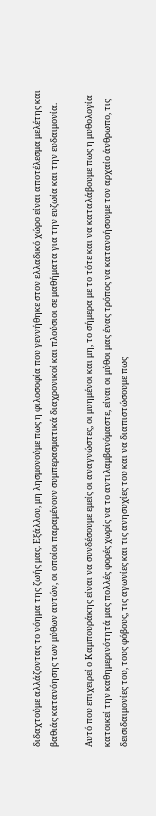διδαχτούμε αλλάζοντας το νόημα της ζωής μας. Εξάλλου, μη λησμονούμε πως η φιλοσοφία που γεννήθηκε στον ελλαδικό χώρο είναι αποτέλεσμα μελέτης και βαθιάς κατανόησης των μύθων αυτών, οι οποίοι παραμένουν συμπερασματικά διαχρονικοί και πλούσιοι σε μαθήματα για την ευζωία και την ευδαιμονία.

Αυτό που επιχειρεί ο Καμπουράκης είναι να συνδέσουμε εμείς οι αναγνώστες, οι μυημένοι και μη, το σήμερα με το τότε και να καταλάβουμε πως η μυθολογία κατοικεί την καθημερινότητά μας πολλές φορές χωρίς να το αντιλαμβανόμαστε, είναι οι μύθοι μας ένας τρόπος να κατανοήσουμε τον αρχαίο άνθρωπο, τις δεισιδαιμονίες του, τους φόβους, τις αγωνίες και τις ανησυχίες του και να διαπιστώσουμε πως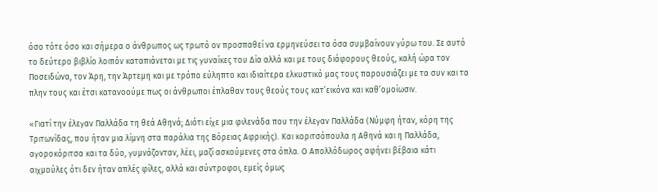όσο τότε όσο και σήμερα ο άνθρωπος ως τρωτό ον προσπαθεί να ερμηνεύσει τα όσα συμβαίνουν γύρω του. Σε αυτό το δεύτερο βιβλίο λοιπόν καταπιάνεται με τις γυναίκες του Δία αλλά και με τους διάφορους θεούς, καλή ώρα τον Ποσειδώνα, τον Άρη, την Άρτεμη και με τρόπο εύληπτο και ιδιαίτερα ελκυστικό μας τους παρουσιάζει με τα συν και τα πλην τους και έτσι κατανοούμε πως οι άνθρωποι έπλαθαν τους θεούς τους κατ’εικόνα και καθ’ομοίωσιν.

«Γιατί την έλεγαν Παλλάδα τη θεά Αθηνά; Διότι είχε μια φιλενάδα που την έλεγαν Παλλάδα (Νύμφη ήταν, κόρη της Τριτωνίδας, που ήταν μια λίμνη στα παράλια της Βόρειας Αφρικής). Και κοριτσόπουλα η Αθηνά και η Παλλάδα, αγοροκόριτσα και τα δύο, γυμνάζονταν, λέει, μαζί ασκούμενες στα όπλα. Ο Απολλόδωρος αφήνει βέβαια κάτι αιχμούλες ότι δεν ήταν απλές φίλες, αλλά και σύντροφοι, εμείς όμως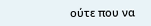ούτε που να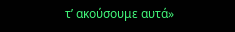τ’ ακούσουμε αυτά»